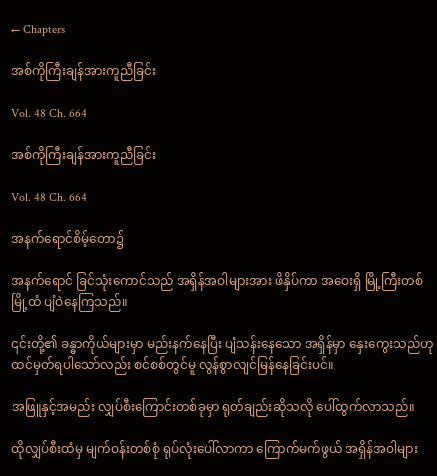← Chapters

အစ်ကိုကြီးချန်အားကူညီခြင်း

Vol. 48 Ch. 664

အစ်ကိုကြီးချန်အားကူညီခြင်း

Vol. 48 Ch. 664

အနက်ရောင်စိမ့်တော၌

အနက်ရောင် ခြင်သုံးကောင်သည် အရှိန်အဝါများအား ဖိနှိပ်ကာ အဝေးရှိ မြို့ကြီးတစ်မြို့ထံ ပျံဝဲနေကြသည်။

၎င်းတို့၏ ခန္ဓာကိုယ်များမှာ မည်းနက်နေပြီး ပျံသန်းနေသော အရှိန်မှာ နှေးကွေးသည်ဟု ထင်မှတ်ရပါသော်လည်း စင်စစ်တွင်မူ လွန်စွာလျင်မြန်နေခြင်းပင်။

အဖြူနှင့်အမည်း လျှပ်စီးကြောင်းတစ်ခုမှာ ရုတ်ချည်းဆိုသလို ပေါ်ထွက်လာသည်။

ထိုလျှပ်စီးထံမှ မျက်ဝန်းတစ်စုံ ရုပ်လုံးပေါ်လာကာ ကြောက်မက်ဖွယ် အရှိန်အဝါများ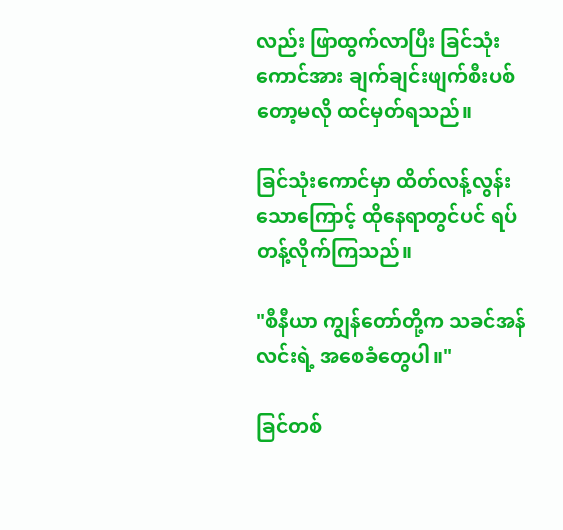လည်း ဖြာထွက်လာပြီး ခြင်သုံးကောင်အား ချက်ချင်းဖျက်စီးပစ်တော့မလို ထင်မှတ်ရသည်။

ခြင်သုံးကောင်မှာ ထိတ်လန့်လွန်းသောကြောင့် ထိုနေရာတွင်ပင် ရပ်တန့်လိုက်ကြသည်။

"စီနီယာ ကျွန်တော်တို့က သခင်အန်လင်းရဲ့ အစေခံတွေပါ။"

ခြင်တစ်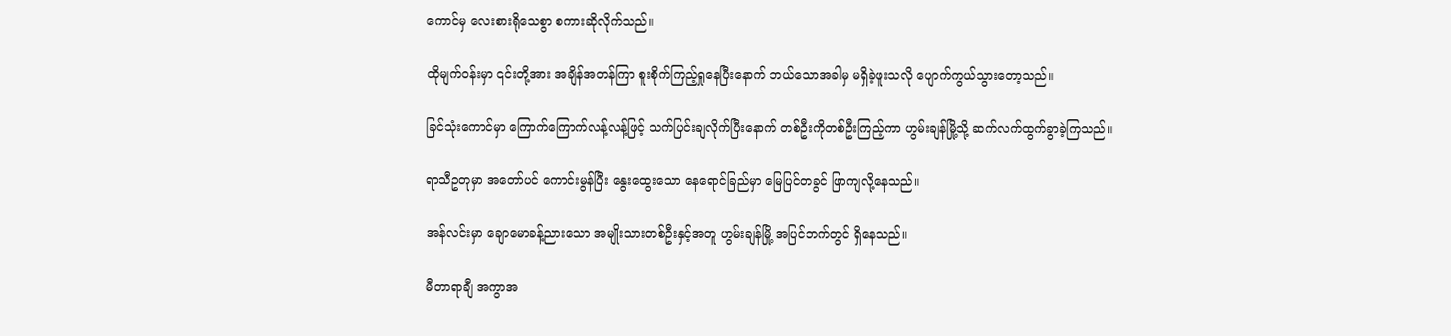ကောင်မှ လေးစားရိုသေစွာ စကားဆိုလိုက်သည်။

ထိုမျက်ဝန်းမှာ ၎င်းတို့အား အချိန်အတန်ကြာ စူးစိုက်ကြည့်ရှုနေပြီးနောက် ဘယ်သောအခါမှ မရှိခဲ့ဖူးသလို ပျောက်ကွယ်သွားတော့သည်။

ခြင်သုံးကောင်မှာ ကြောက်ကြောက်လန့်လန့်ဖြင့် သက်ပြင်းချလိုက်ပြီးနောက် တစ်ဦးကိုတစ်ဦးကြည့်ကာ ဟွမ်းချန်မြို့သို့ ဆက်လက်ထွက်ခွာခဲ့ကြသည်။

ရာသီဥတုမှာ အတော်ပင် ကောင်းမွန်ပြီး နွေးထွေးသော နေရောင်ခြည်မှာ မြေပြင်တခွင် ဖြာကျလို့နေသည်။

အန်လင်းမှာ ချောမောခန့်ညားသော အမျိုးသားတစ်ဦးနှင့်အတူ ဟွမ်းချန်မြို့ အပြင်ဘက်တွင် ရှိနေသည်။

မီတာရာချီ အကွာအ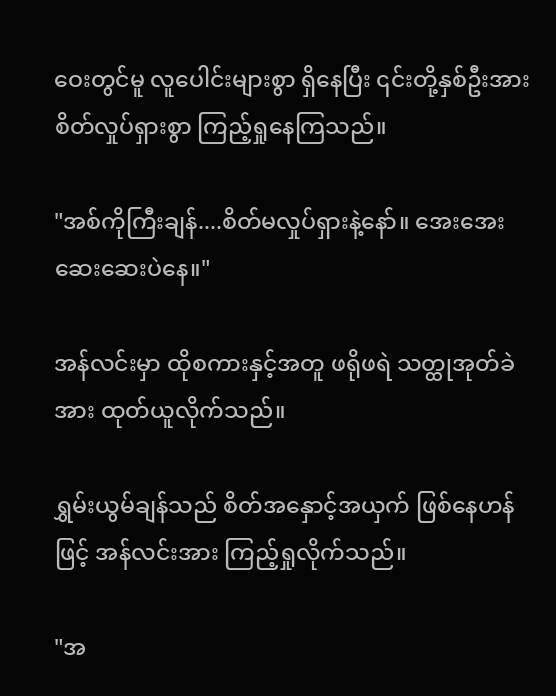ဝေးတွင်မူ လူပေါင်းများစွာ ရှိနေပြီး ၎င်းတို့နှစ်ဦးအား စိတ်လှုပ်ရှားစွာ ကြည့်ရှုနေကြသည်။

"အစ်ကိုကြီးချန်....စိတ်မလှုပ်ရှားနဲ့နော်။ အေးအေးဆေးဆေးပဲနေ။"

အန်လင်းမှာ ထိုစကားနှင့်အတူ ဖရိုဖရဲ သတ္ထုအုတ်ခဲအား ထုတ်ယူလိုက်သည်။

ရွှမ်းယွမ်ချန်သည် စိတ်အနှောင့်အယှက် ဖြစ်နေဟန်ဖြင့် အန်လင်းအား ကြည့်ရှုလိုက်သည်။

"အ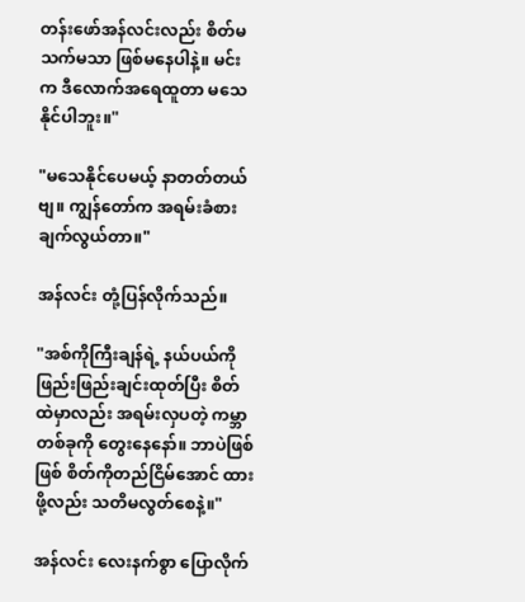တန်းဖော်အန်လင်းလည်း စိတ်မသက်မသာ ဖြစ်မနေပါနဲ့။ မင်းက ဒီလောက်အရေထူတာ မသေနိုင်ပါဘူး။"

"မသေနိုင်ပေမယ့် နာတတ်တယ်ဗျ။ ကျွန်တော်က အရမ်းခံစားချက်လွယ်တာ။"

အန်လင်း တုံ့ပြန်လိုက်သည်။

"အစ်ကိုကြီးချန်ရဲ့ နယ်ပယ်ကို ဖြည်းဖြည်းချင်းထုတ်ပြီး စိတ်ထဲမှာလည်း အရမ်းလှပတဲ့ ကမ္ဘာတစ်ခုကို တွေးနေနော်။ ဘာပဲဖြစ်ဖြစ် စိတ်ကိုတည်ငြိမ်အောင် ထားဖို့လည်း သတိမလွတ်စေနဲ့။"

အန်လင်း လေးနက်စွာ ပြောလိုက်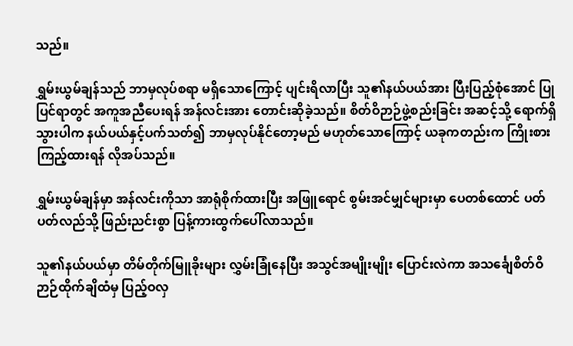သည်။

ရွှမ်းယွမ်ချန်သည် ဘာမှလုပ်စရာ မရှိသောကြောင့် ပျင်းရိလာပြီး သူ၏နယ်ပယ်အား ပြီးပြည့်စုံအောင် ပြုပြင်ရာတွင် အကူအညီပေးရန် အန်လင်းအား တောင်းဆိုခဲ့သည်။ စိတ်ဝိဉာဉ်ဖွဲ့စည်းခြင်း အဆင့်သို့ ရောက်ရှိသွားပါက နယ်ပယ်နှင့်ပက်သတ်၍ ဘာမှလုပ်နိုင်တော့မည် မဟုတ်သောကြောင့် ယခုကတည်းက ကြိုးစားကြည့်ထားရန် လိုအပ်သည်။

ရွှမ်းယွမ်ချန်မှာ အန်လင်းကိုသာ အာရုံစိုက်ထားပြီး အဖြူရောင် စွမ်းအင်မျှင်များမှာ ပေတစ်ထောင် ပတ်ပတ်လည်သို့ ဖြည်းညင်းစွာ ပြန့်ကားထွက်ပေါ်လာသည်။

သူ၏နယ်ပယ်မှာ တိမ်တိုက်မြူခိုးများ လွှမ်းခြုံနေပြီး အသွင်အမျိုးမျိုး ပြောင်းလဲကာ အသင်္ချေစိတ်ဝိဉာဉ်ထိုက်ချိထံမှ ပြည့်ဝလှ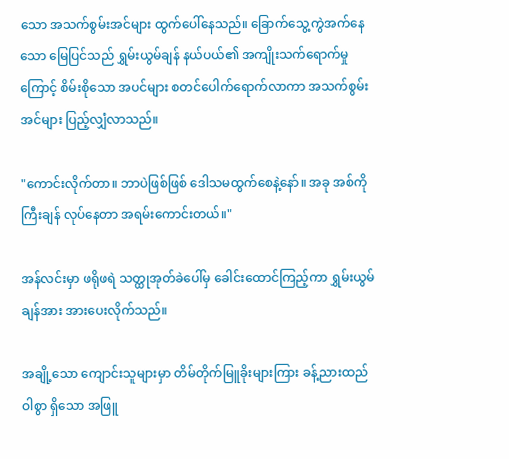သော အသက်စွမ်းအင်များ ထွက်ပေါ်နေသည်။ ခြောက်သွေ့ကွဲအက်နေသော မြေပြင်သည် ရွှမ်းယွမ်ချန် နယ်ပယ်၏ အကျိုးသက်ရောက်မှုကြောင့် စိမ်းစိုသော အပင်များ စတင်ပေါက်ရောက်လာကာ အသက်စွမ်းအင်များ ပြည့်လျှံလာသည်။

"ကောင်းလိုက်တာ။ ဘာပဲဖြစ်ဖြစ် ဒေါသမထွက်စေနဲ့နော်။ အခု အစ်ကိုကြီးချန် လုပ်နေတာ အရမ်းကောင်းတယ်။"

အန်လင်းမှာ ဖရိုဖရဲ သတ္ထုအုတ်ခဲပေါ်မှ ခေါင်းထောင်ကြည့်ကာ ရွှမ်းယွမ်ချန်အား အားပေးလိုက်သည်။

အချို့သော ကျောင်းသူများမှာ တိမ်တိုက်မြူခိုးများကြား ခန့်ညားထည်ဝါစွာ ရှိသော အဖြူ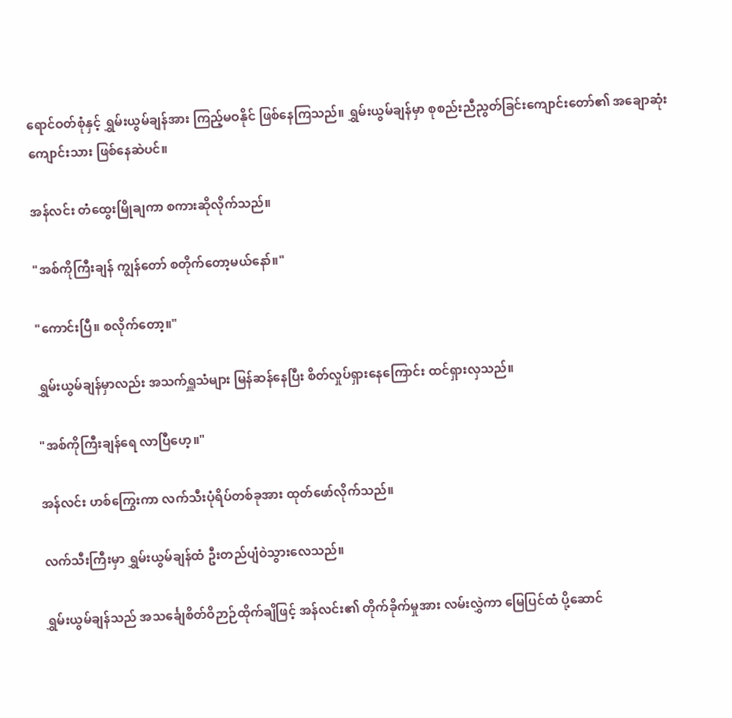ရောင်ဝတ်စုံနှင့် ရွှမ်းယွမ်ချန်အား ကြည့်မဝနိုင် ဖြစ်နေကြသည်။ ရွှမ်းယွမ်ချန်မှာ စုစည်းညီညွတ်ခြင်းကျောင်းတော်၏ အချောဆုံးကျောင်းသား ဖြစ်နေဆဲပင်။

အန်လင်း တံထွေးမြိုချကာ စကားဆိုလိုက်သည်။

"အစ်ကိုကြီးချန် ကျွန်တော် စတိုက်တော့မယ်နော်။"

"ကောင်းပြီ။ စလိုက်တော့။"

ရွှမ်းယွမ်ချန်မှာလည်း အသက်ရှူသံများ မြန်ဆန်နေပြီး စိတ်လှုပ်ရှားနေကြောင်း ထင်ရှားလှသည်။

"အစ်ကိုကြီးချန်ရေ လာပြီဟေ့။"

အန်လင်း ဟစ်ကြွေးကာ လက်သီးပုံရိပ်တစ်ခုအား ထုတ်ဖော်လိုက်သည်။

လက်သီးကြီးမှာ ရွှမ်းယွမ်ချန်ထံ ဦးတည်ပျံဝဲသွားလေသည်။

ရွှမ်းယွမ်ချန်သည် အသင်္ချေစိတ်ဝိဉာဉ်ထိုက်ချိဖြင့် အန်လင်း၏ တိုက်ခိုက်မှုအား လမ်းလွှဲကာ မြေပြင်ထံ ပို့ဆောင်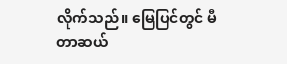လိုက်သည်။ မြေပြင်တွင် မီတာဆယ်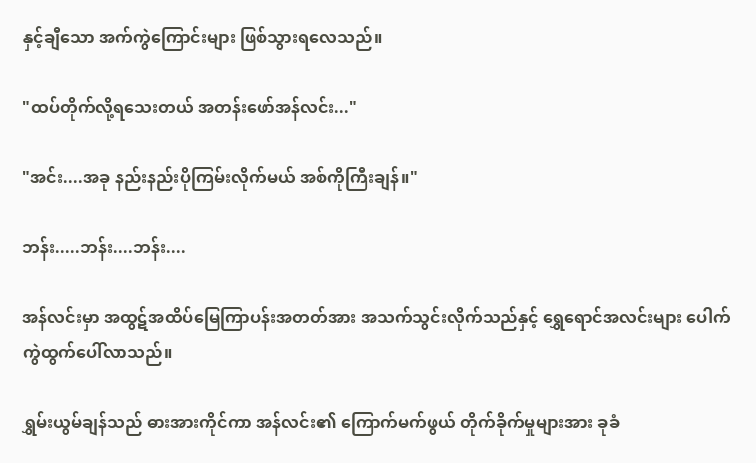နှင့်ချီသော အက်ကွဲကြောင်းများ ဖြစ်သွားရလေသည်။

"ထပ်တိုက်လို့ရသေးတယ် အတန်းဖော်အန်လင်း..."

"အင်း....အခု နည်းနည်းပိုကြမ်းလိုက်မယ် အစ်ကိုကြီးချန်။"

ဘန်း.....ဘန်း....ဘန်း....

အန်လင်းမှာ အထွဋ်အထိပ်မြေကြာပန်းအတတ်အား အသက်သွင်းလိုက်သည်နှင့် ရွှေရောင်အလင်းများ ပေါက်ကွဲထွက်ပေါ်လာသည်။

ရွှမ်းယွမ်ချန်သည် ဓားအားကိုင်ကာ အန်လင်း၏ ကြောက်မက်ဖွယ် တိုက်ခိုက်မှုများအား ခုခံ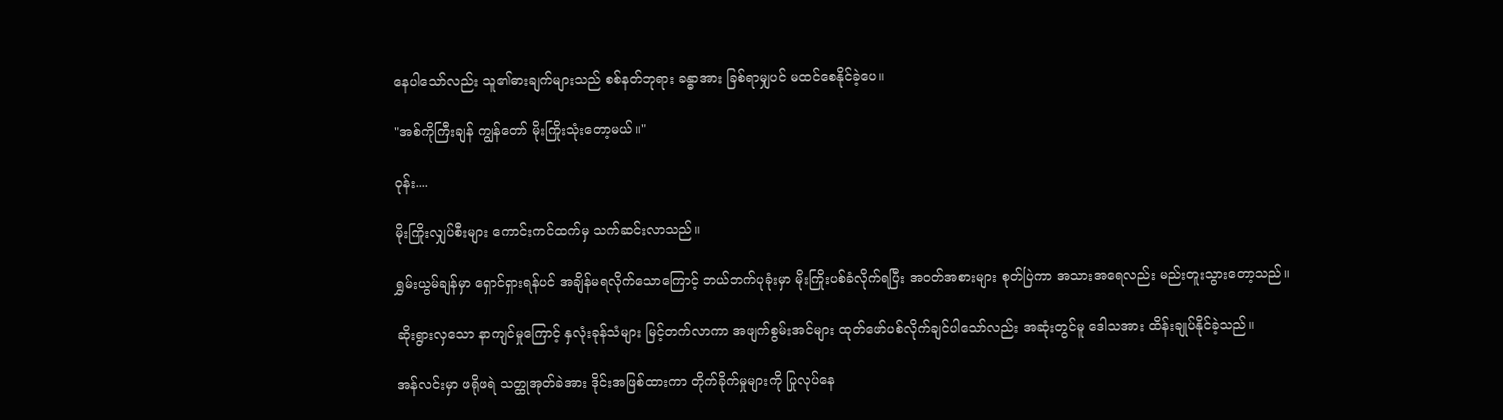နေပါသော်လည်း သူ၏ဓားချက်များသည် စစ်နတ်ဘုရား ခန္ဓာအား ခြစ်ရာမျှပင် မထင်စေနိုင်ခဲ့ပေ။

"အစ်ကိုကြီးချန် ကျွန်တော် မိုးကြိုးသုံးတော့မယ်။"

ဝုန်း....

မိုးကြိုးလျှပ်စီးများ ကောင်းကင်ထက်မှ သက်ဆင်းလာသည်။

ရွှမ်းယွမ်ချန်မှာ ရှောင်ရှားရန်ပင် အချိန်မရလိုက်သောကြောင့် ဘယ်ဘက်ပုခုံးမှာ မိုးကြိုးပစ်ခံလိုက်ရပြီး အဝတ်အစားများ စုတ်ပြဲကာ အသားအရေလည်း မည်းတူးသွားတော့သည်။

ဆိုးရွားလှသော နာကျင်မှုကြောင့် နှလုံးခုန်သံများ မြင့်တက်လာကာ အဖျက်စွမ်းအင်များ ထုတ်ဖော်ပစ်လိုက်ချင်ပါသော်လည်း အဆုံးတွင်မူ ဒေါသအား ထိန်းချုပ်နိုင်ခဲ့သည်။

အန်လင်းမှာ ဖရိုဖရဲ သတ္ထုအုတ်ခဲအား ဒိုင်းအဖြစ်ထားကာ တိုက်ခိုက်မှုများကို ပြုလုပ်နေ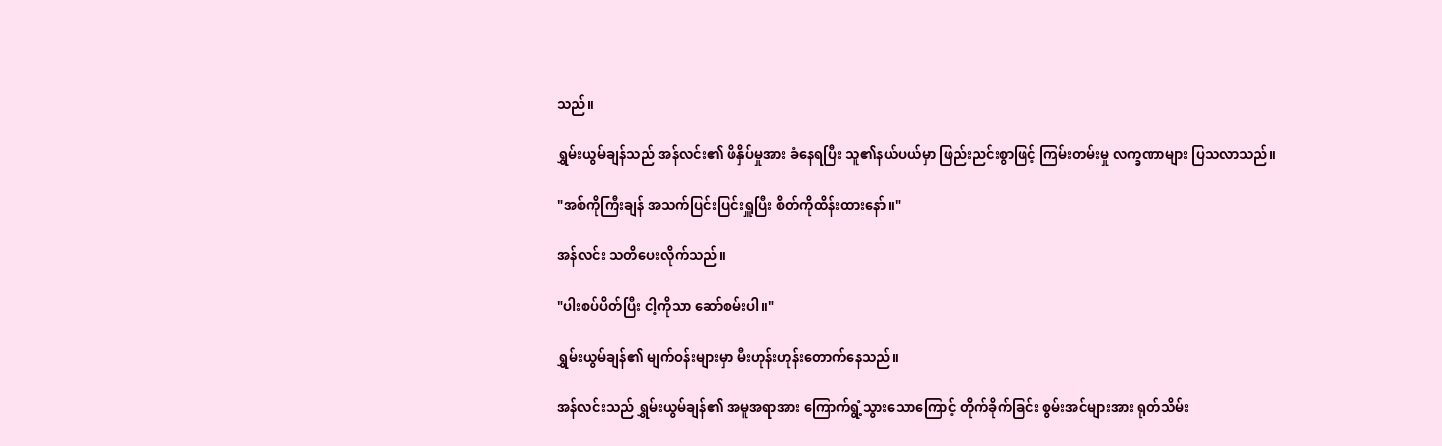သည်။

ရွှမ်းယွမ်ချန်သည် အန်လင်း၏ ဖိနှိပ်မှုအား ခံနေရပြီး သူ၏နယ်ပယ်မှာ ဖြည်းညင်းစွာဖြင့် ကြမ်းတမ်းမှု လက္ခဏာများ ပြသလာသည်။

"အစ်ကိုကြီးချန် အသက်ပြင်းပြင်းရှူပြီး စိတ်ကိုထိန်းထားနော်။"

အန်လင်း သတိပေးလိုက်သည်။

"ပါးစပ်ပိတ်ပြီး ငါ့ကိုသာ ဆော်စမ်းပါ။"

ရွှမ်းယွမ်ချန်၏ မျက်ဝန်းများမှာ မီးဟုန်းဟုန်းတောက်နေသည်။

အန်လင်းသည် ရွှမ်းယွမ်ချန်၏ အမူအရာအား ကြောက်ရွံ့သွားသောကြောင့် တိုက်ခိုက်ခြင်း စွမ်းအင်များအား ရုတ်သိမ်း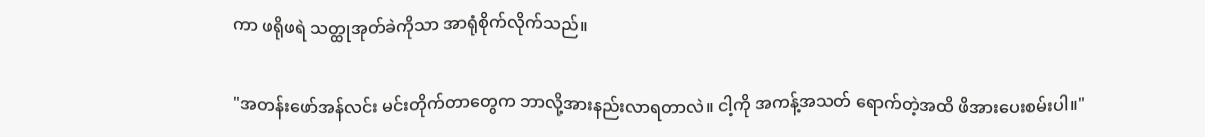ကာ ဖရိုဖရဲ သတ္ထုအုတ်ခဲကိုသာ အာရုံစိုက်လိုက်သည်။

"အတန်းဖော်အန်လင်း မင်းတိုက်တာတွေက ဘာလို့အားနည်းလာရတာလဲ။ ငါ့ကို အကန့်အသတ် ရောက်တဲ့အထိ ဖိအားပေးစမ်းပါ။"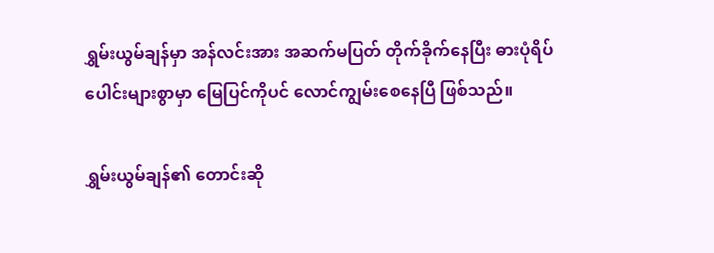ရွှမ်းယွမ်ချန်မှာ အန်လင်းအား အဆက်မပြတ် တိုက်ခိုက်နေပြီး ဓားပုံရိပ်ပေါင်းများစွာမှာ မြေပြင်ကိုပင် လောင်ကျွမ်းစေနေပြီ ဖြစ်သည်။

ရွှမ်းယွမ်ချန်၏ တောင်းဆို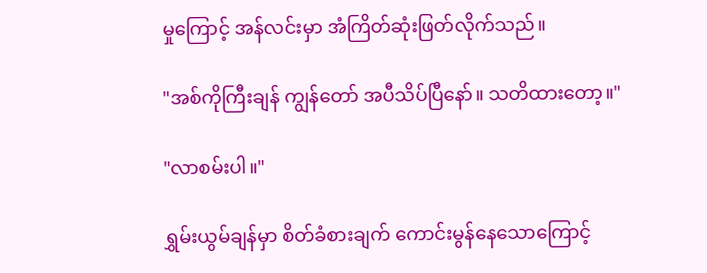မှုကြောင့် အန်လင်းမှာ အံကြိတ်ဆုံးဖြတ်လိုက်သည်။

"အစ်ကိုကြီးချန် ကျွန်တော် အပီသိပ်ပြီနော်။ သတိထားတော့။"

"လာစမ်းပါ။"

ရွှမ်းယွမ်ချန်မှာ စိတ်ခံစားချက် ကောင်းမွန်နေသောကြောင့်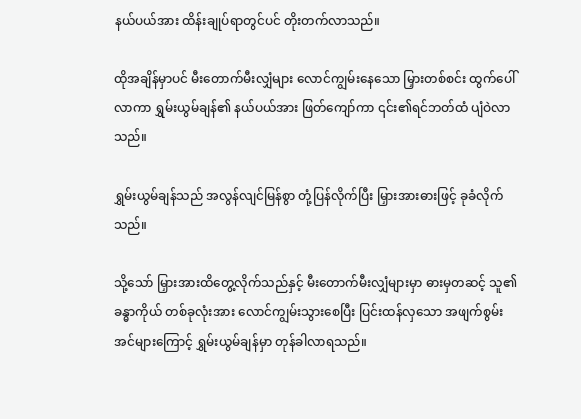နယ်ပယ်အား ထိန်းချုပ်ရာတွင်ပင် တိုးတက်လာသည်။

ထိုအချိန်မှာပင် မီးတောက်မီးလျှံများ လောင်ကျွမ်းနေသော မြှားတစ်စင်း ထွက်ပေါ်လာကာ ရွှမ်းယွမ်ချန်၏ နယ်ပယ်အား ဖြတ်ကျော်ကာ ၎င်း၏ရင်ဘတ်ထံ ပျံဝဲလာသည်။

ရွှမ်းယွမ်ချန်သည် အလွန်လျင်မြန်စွာ တုံ့ပြန်လိုက်ပြီး မြှားအားဓားဖြင့် ခုခံလိုက်သည်။

သို့သော် မြှားအားထိတွေ့လိုက်သည်နှင့် မီးတောက်မီးလျှံများမှာ ဓားမှတဆင့် သူ၏ခန္ဓာကိုယ် တစ်ခုလုံးအား လောင်ကျွမ်းသွားစေပြီး ပြင်းထန်လှသော အဖျက်စွမ်းအင်များကြောင့် ရွှမ်းယွမ်ချန်မှာ တုန်ခါလာရသည်။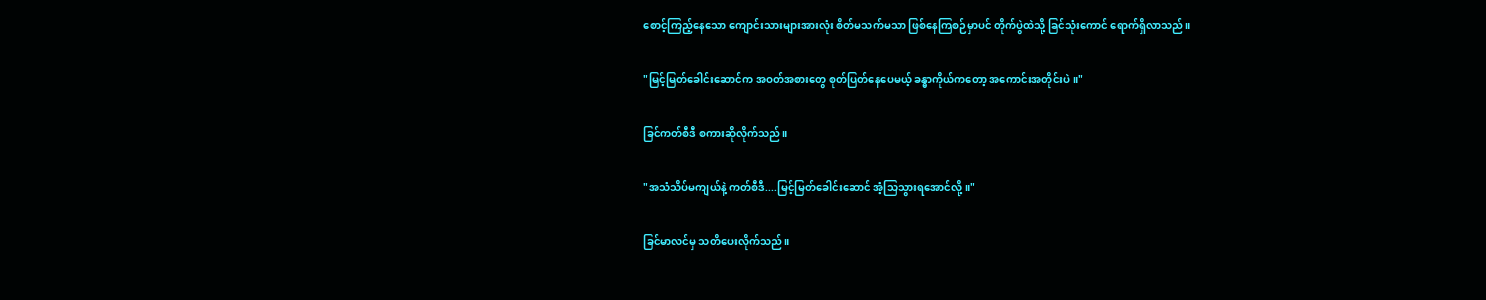စောင့်ကြည့်နေသော ကျောင်းသားများအားလုံး စိတ်မသက်မသာ ဖြစ်နေကြစဉ်မှာပင် တိုက်ပွဲထဲသို့ ခြင်သုံးကောင် ရောက်ရှိလာသည်။

"မြင့်မြတ်ခေါင်းဆောင်က အဝတ်အစားတွေ စုတ်ပြတ်နေပေမယ့် ခန္ဓာကိုယ်ကတော့ အကောင်းအတိုင်းပဲ။"

ခြင်ကတ်စီဒီ စကားဆိုလိုက်သည်။

"အသံသိပ်မကျယ်နဲ့ ကတ်စီဒီ....မြင့်မြတ်ခေါင်းဆောင် အံ့သြသွားရအောင်လို့။"

ခြင်မာလင်မှ သတိပေးလိုက်သည်။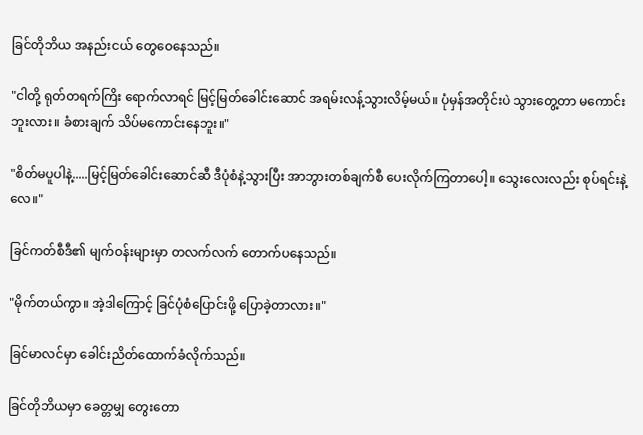ခြင်တိုဘိယ အနည်းငယ် တွေဝေနေသည်။

"ငါတို့ ရုတ်တရက်ကြိး ရောက်လာရင် မြင့်မြတ်ခေါင်းဆောင် အရမ်းလန့်သွားလိမ့်မယ်။ ပုံမှန်အတိုင်းပဲ သွားတွေ့တာ မကောင်းဘူးလား။ ခံစားချက် သိပ်မကောင်းနေဘူး။"

"စိတ်မပူပါနဲ့.....မြင့်မြတ်ခေါင်းဆောင်ဆီ ဒီပုံစံနဲ့သွားပြီး အာဘွားတစ်ချက်စီ ပေးလိုက်ကြတာပေါ့။ သွေးလေးလည်း စုပ်ရင်းနဲ့လေ။"

ခြင်ကတ်စီဒီ၏ မျက်ဝန်းများမှာ တလက်လက် တောက်ပနေသည်။

"မိုက်တယ်ကွာ။ အဲ့ဒါကြောင့် ခြင်ပုံစံပြောင်းဖို့ ပြောခဲ့တာလား။"

ခြင်မာလင်မှာ ခေါင်းညိတ်ထောက်ခံလိုက်သည်။

ခြင်တိုဘိယမှာ ခေတ္တမျှ တွေးတော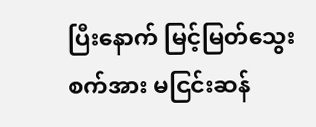ပြီးနောက် မြင့်မြတ်သွေးစက်အား မငြင်းဆန်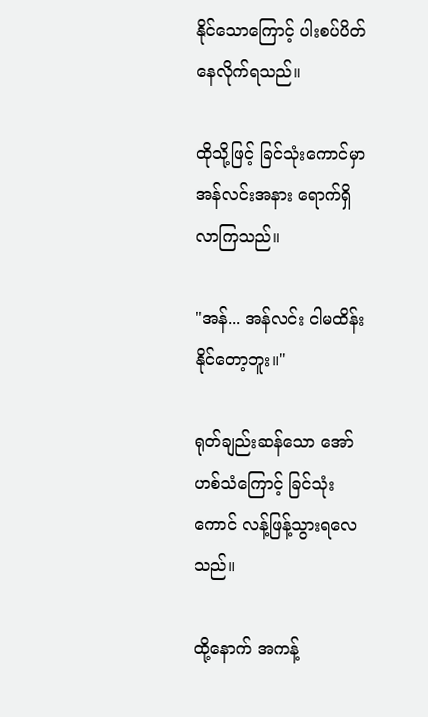နိုင်သောကြောင့် ပါးစပ်ပိတ်နေလိုက်ရသည်။

ထိုသို့ဖြင့် ခြင်သုံးကောင်မှာ အန်လင်းအနား ရောက်ရှိလာကြသည်။

"အန်... အန်လင်း ငါမထိန်းနိုင်တော့ဘူး။"

ရုတ်ချည်းဆန်သော အော်ဟစ်သံကြောင့် ခြင်သုံးကောင် လန့်ဖြန့်သွားရလေသည်။

ထို့နောက် အကန့်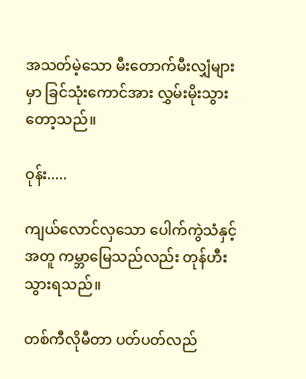အသတ်မဲ့သော မီးတောက်မီးလျှံများမှာ ခြင်သုံးကောင်အား လွှမ်းမိုးသွားတော့သည်။

ဝုန်း.....

ကျယ်လောင်လှသော ပေါက်ကွဲသံနှင့်အတူ ကမ္ဘာမြေသည်လည်း တုန်ဟီးသွားရသည်။

တစ်ကီလိုမီတာ ပတ်ပတ်လည်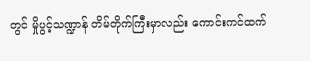တွင် မှိုပွင့်သဏ္ဍာန် တိမ်တိုက်ကြီးမှာလည်း ကောင်းကင်ထက်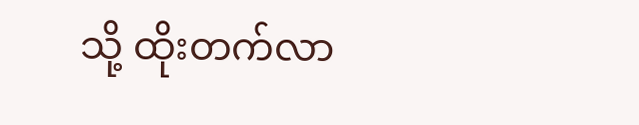သို့ ထိုးတက်လာ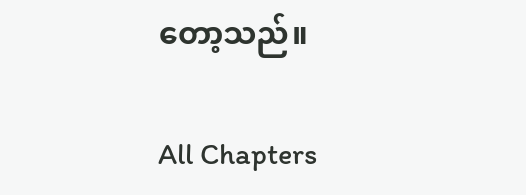တော့သည်။

All Chapters